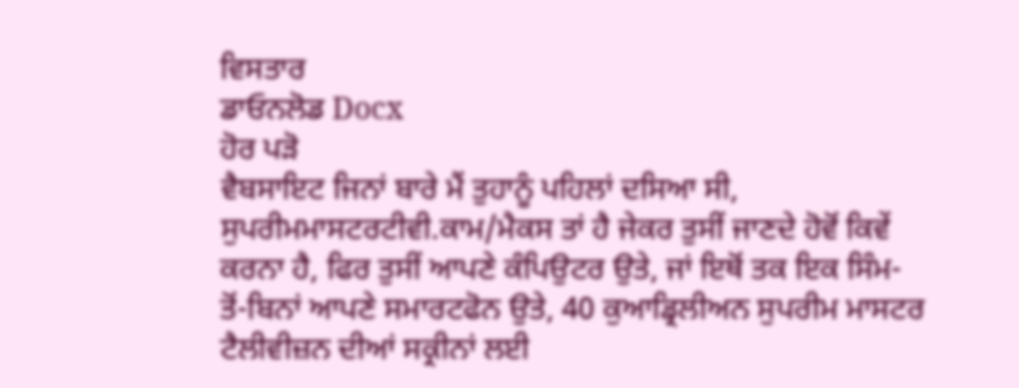ਵਿਸਤਾਰ
ਡਾਓਨਲੋਡ Docx
ਹੋਰ ਪੜੋ
ਵੈਬਸਾਇਟ ਜਿਨਾਂ ਬਾਰੇ ਮੈਂ ਤੁਹਾਨੂੰ ਪਹਿਲਾਂ ਦਸਿਆ ਸੀ, ਸੁਪਰੀਮਮਾਸਟਰਟੀਵੀ.ਕਾਮ/ਮੈਕਸ ਤਾਂ ਹੈ ਜੇਕਰ ਤੁਸੀਂ ਜਾਣਦੇ ਹੋਵੋਂ ਕਿਵੇਂ ਕਰਨਾ ਹੈ, ਫਿਰ ਤੁਸੀਂ ਆਪਣੇ ਕੰਪਿਉਟਰ ਉਤੇ, ਜਾਂ ਇਥੋਂ ਤਕ ਇਕ ਸਿੰਮ-ਤੋਂ-ਬਿਨਾਂ ਆਪਣੇ ਸਮਾਰਟਫੋਨ ਉਤੇ, 40 ਕੁਆਡ੍ਰਿਲੀਅਨ ਸੁਪਰੀਮ ਮਾਸਟਰ ਟੈਲੀਵੀਜ਼ਨ ਦੀਆਂ ਸਕ੍ਰੀਨਾਂ ਲਈ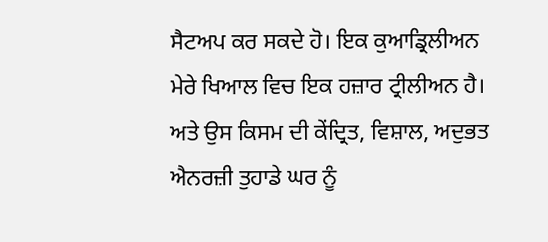ਸੈਟਅਪ ਕਰ ਸਕਦੇ ਹੋ। ਇਕ ਕੁਆਡ੍ਰਿਲੀਅਨ ਮੇਰੇ ਖਿਆਲ ਵਿਚ ਇਕ ਹਜ਼ਾਰ ਟ੍ਰੀਲੀਅਨ ਹੈ। ਅਤੇ ਉਸ ਕਿਸਮ ਦੀ ਕੇਂਦ੍ਰਿਤ, ਵਿਸ਼ਾਲ, ਅਦੁਭਤ ਐਨਰਜ਼ੀ ਤੁਹਾਡੇ ਘਰ ਨੂੰ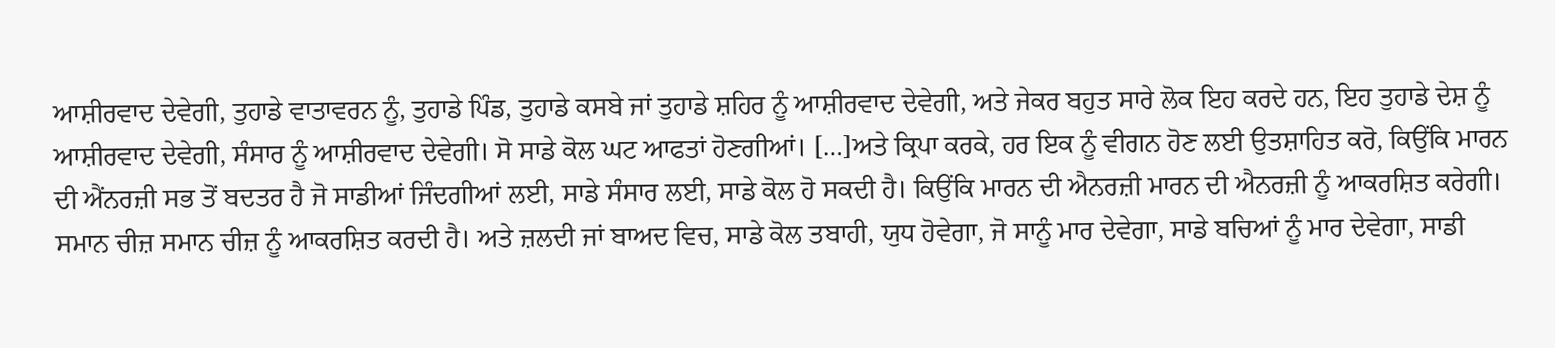ਆਸ਼ੀਰਵਾਦ ਦੇਵੇਗੀ, ਤੁਹਾਡੇ ਵਾਤਾਵਰਨ ਨੂੰ, ਤੁਹਾਡੇ ਪਿੰਡ, ਤੁਹਾਡੇ ਕਸਬੇ ਜਾਂ ਤੁਹਾਡੇ ਸ਼ਹਿਰ ਨੂੰ ਆਸ਼ੀਰਵਾਦ ਦੇਵੇਗੀ, ਅਤੇ ਜੇਕਰ ਬਹੁਤ ਸਾਰੇ ਲੋਕ ਇਹ ਕਰਦੇ ਹਨ, ਇਹ ਤੁਹਾਡੇ ਦੇਸ਼ ਨੂੰ ਆਸ਼ੀਰਵਾਦ ਦੇਵੇਗੀ, ਸੰਸਾਰ ਨੂੰ ਆਸ਼ੀਰਵਾਦ ਦੇਵੇਗੀ। ਸੋ ਸਾਡੇ ਕੋਲ ਘਟ ਆਫਤਾਂ ਹੋਣਗੀਆਂ। […]ਅਤੇ ਕ੍ਰਿਪਾ ਕਰਕੇ, ਹਰ ਇਕ ਨੂੰ ਵੀਗਨ ਹੋਣ ਲਈ ਉਤਸ਼ਾਹਿਤ ਕਰੋ, ਕਿਉਂਕਿ ਮਾਰਨ ਦੀ ਐਂਨਰਜ਼ੀ ਸਭ ਤੋਂ ਬਦਤਰ ਹੈ ਜੋ ਸਾਡੀਆਂ ਜਿੰਦਗੀਆਂ ਲਈ, ਸਾਡੇ ਸੰਸਾਰ ਲਈ, ਸਾਡੇ ਕੋਲ ਹੋ ਸਕਦੀ ਹੈ। ਕਿਉਂਕਿ ਮਾਰਨ ਦੀ ਐਨਰਜ਼ੀ ਮਾਰਨ ਦੀ ਐਨਰਜ਼ੀ ਨੂੰ ਆਕਰਸ਼ਿਤ ਕਰੇਗੀ। ਸਮਾਨ ਚੀਜ਼ ਸਮਾਨ ਚੀਜ਼ ਨੂੰ ਆਕਰਸ਼ਿਤ ਕਰਦੀ ਹੈ। ਅਤੇ ਜ਼ਲਦੀ ਜਾਂ ਬਾਅਦ ਵਿਚ, ਸਾਡੇ ਕੋਲ ਤਬਾਹੀ, ਯੁਧ ਹੋਵੇਗਾ, ਜੋ ਸਾਨੂੰ ਮਾਰ ਦੇਵੇਗਾ, ਸਾਡੇ ਬਚਿਆਂ ਨੂੰ ਮਾਰ ਦੇਵੇਗਾ, ਸਾਡੀ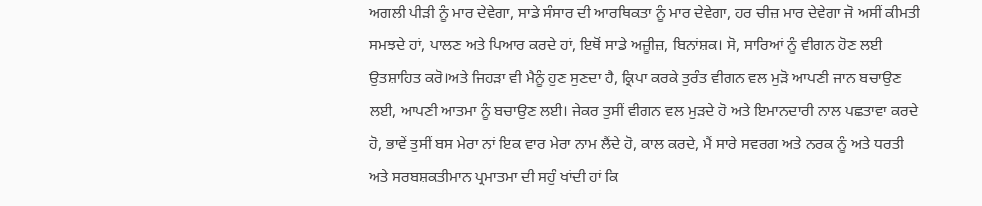ਅਗਲੀ ਪੀੜੀ ਨੂੰ ਮਾਰ ਦੇਵੇਗਾ, ਸਾਡੇ ਸੰਸਾਰ ਦੀ ਆਰਥਿਕਤਾ ਨੂੰ ਮਾਰ ਦੇਵੇਗਾ, ਹਰ ਚੀਜ਼ ਮਾਰ ਦੇਵੇਗਾ ਜੋ ਅਸੀਂ ਕੀਮਤੀ ਸਮਝਦੇ ਹਾਂ, ਪਾਲਣ ਅਤੇ ਪਿਆਰ ਕਰਦੇ ਹਾਂ, ਇਥੋਂ ਸਾਡੇ ਅਜ਼ੂੀਜ਼, ਬਿਨਾਂਸ਼ਕ। ਸੋ, ਸਾਰਿਆਂ ਨੂੰ ਵੀਗਨ ਹੋਣ ਲਈ ਉਤਸ਼ਾਹਿਤ ਕਰੋ।ਅਤੇ ਜਿਹੜਾ ਵੀ ਮੈਨੂੰ ਹੁਣ ਸੁਣਦਾ ਹੈ, ਕ੍ਰਿਪਾ ਕਰਕੇ ਤੁਰੰਤ ਵੀਗਨ ਵਲ ਮੁੜੋ ਆਪਣੀ ਜਾਨ ਬਚਾਉਣ ਲਈ, ਆਪਣੀ ਆਤਮਾ ਨੂੰ ਬਚਾਉਣ ਲਈ। ਜੇਕਰ ਤੁਸੀਂ ਵੀਗਨ ਵਲ ਮੁੜਦੇ ਹੋ ਅਤੇ ਇਮਾਨਦਾਰੀ ਨਾਲ ਪਛਤਾਵਾ ਕਰਦੇ ਹੋ, ਭਾਵੇਂ ਤੁਸੀਂ ਬਸ ਮੇਰਾ ਨਾਂ ਇਕ ਵਾਰ ਮੇਰਾ ਨਾਮ ਲੈਂਦੇ ਹੋ, ਕਾਲ ਕਰਦੇ, ਮੈਂ ਸਾਰੇ ਸਵਰਗ ਅਤੇ ਨਰਕ ਨੂੰ ਅਤੇ ਧਰਤੀ ਅਤੇ ਸਰਬਸ਼ਕਤੀਮਾਨ ਪ੍ਰਮਾਤਮਾ ਦੀ ਸਹੁੰ ਖਾਂਦੀ ਹਾਂ ਕਿ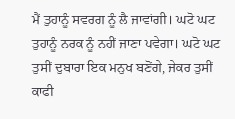ਮੈਂ ਤੁਹਾਨੂੰ ਸਵਰਗ ਨੂੰ ਲੈ ਜਾਵਾਂਗੀ। ਘਟੋ ਘਟ ਤੁਹਾਨੂੰ ਨਰਕ ਨੂੰ ਨਹੀਂ ਜਾਣਾ ਪਵੇਗਾ। ਘਟੋ ਘਟ ਤੁਸੀਂ ਦੁਬਾਰਾ ਇਕ ਮਨੁਖ ਬਣੋਂਗੇ, ਜੇਕਰ ਤੁਸੀਂ ਕਾਫੀ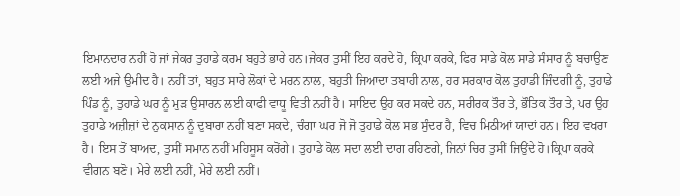ਇਮਾਨਦਾਰ ਨਹੀਂ ਹੋ ਜਾਂ ਜੇਕਰ ਤੁਹਾਡੇ ਕਰਮ ਬਹੁਤੇ ਭਾਰੇ ਹਨ।ਜੇਕਰ ਤੁਸੀਂ ਇਹ ਕਰਦੇ ਹੋ, ਕ੍ਰਿਪਾ ਕਰਕੇ, ਫਿਰ ਸਾਡੇ ਕੋਲ ਸਾਡੇ ਸੰਸਾਰ ਨੂੰ ਬਚਾਉਣ ਲਈ ਅਜੇ ਉਮੀਦ ਹੈ। ਨਹੀਂ ਤਾਂ, ਬਹੁਤ ਸਾਰੇ ਲੋਕਾਂ ਦੇ ਮਰਨ ਨਾਲ, ਬਹੁਤੀ ਜਿਆਦਾ ਤਬਾਹੀ ਨਾਲ, ਹਰ ਸਰਕਾਰ ਕੋਲ ਤੁਹਾਡੀ ਜਿੰਦਗੀ ਨੂੰ, ਤੁਹਾਡੇ ਪਿੰਡ ਨੂੰ, ਤੁਹਾਡੇ ਘਰ ਨੂੰ ਮੁੜ ਉਸਾਰਨ ਲਈ ਕਾਫੀ ਵਾਧੂ ਵਿਤੀ ਨਹੀਂ ਹੈ। ਸਾਇਦ ਉਹ ਕਰ ਸਕਦੇ ਹਨ, ਸਰੀਰਕ ਤੌਰ ਤੇ, ਭੌਤਿਕ ਤੌਰ ਤੇ, ਪਰ ਉਹ ਤੁਹਾਡੇ ਅਜ਼ੀਜ਼ਾਂ ਦੇ ਨੁਕਸਾਨ ਨੂੰ ਦੁਬਾਰਾ ਨਹੀਂ ਬਣਾ ਸਕਦੇ, ਚੰਗਾ ਘਰ ਜੋ ਜੋ ਤੁਹਾਡੇ ਕੋਲ ਸਭ ਸੁੰਦਰ ਹੈ, ਵਿਚ ਮਿਠੀਆਂ ਯਾਦਾਂ ਹਨ। ਇਹ ਵਖਰਾ ਹੈ। ਇਸ ਤੋਂ ਬਾਅਦ, ਤੁਸੀਂ ਸਮਾਨ ਨਹੀਂ ਮਹਿਸੂਸ ਕਰੋਂਗੇ। ਤੁਹਾਡੇ ਕੋਲ ਸਦਾ ਲਈ ਦਾਗ ਰਹਿਣਗੇ, ਜਿਨਾਂ ਚਿਰ ਤੁਸੀਂ ਜਿਉਂਦੇ ਹੋ।ਕ੍ਰਿਪਾ ਕਰਕੇ ਵੀਗਨ ਬਣੋ। ਮੇਰੇ ਲਈ ਨਹੀਂ, ਮੇਰੇ ਲਈ ਨਹੀਂ।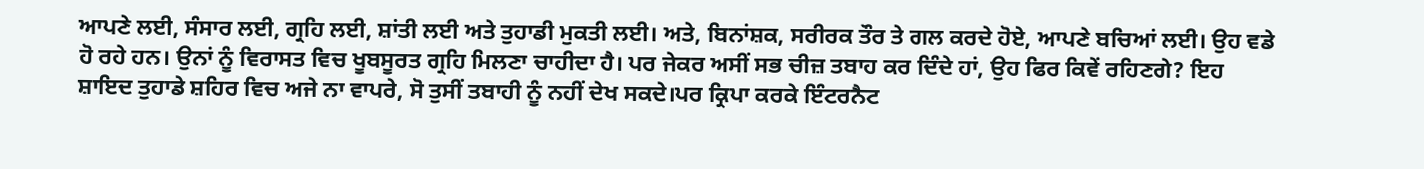ਆਪਣੇ ਲਈ, ਸੰਸਾਰ ਲਈ, ਗ੍ਰਹਿ ਲਈ, ਸ਼ਾਂਤੀ ਲਈ ਅਤੇ ਤੁਹਾਡੀ ਮੁਕਤੀ ਲਈ। ਅਤੇ, ਬਿਨਾਂਸ਼ਕ, ਸਰੀਰਕ ਤੌਰ ਤੇ ਗਲ ਕਰਦੇ ਹੋਏ, ਆਪਣੇ ਬਚਿਆਂ ਲਈ। ਉਹ ਵਡੇ ਹੋ ਰਹੇ ਹਨ। ਉਨਾਂ ਨੂੰ ਵਿਰਾਸਤ ਵਿਚ ਖੂਬਸੂਰਤ ਗ੍ਰਹਿ ਮਿਲਣਾ ਚਾਹੀਦਾ ਹੈ। ਪਰ ਜੇਕਰ ਅਸੀਂ ਸਭ ਚੀਜ਼ ਤਬਾਹ ਕਰ ਦਿੰਦੇ ਹਾਂ, ਉਹ ਫਿਰ ਕਿਵੇਂ ਰਹਿਣਗੇ? ਇਹ ਸ਼ਾਇਦ ਤੁਹਾਡੇ ਸ਼ਹਿਰ ਵਿਚ ਅਜੇ ਨਾ ਵਾਪਰੇ, ਸੋ ਤੁਸੀਂ ਤਬਾਹੀ ਨੂੰ ਨਹੀਂ ਦੇਖ ਸਕਦੇ।ਪਰ ਕ੍ਰਿਪਾ ਕਰਕੇ ਇੰਟਰਨੈਟ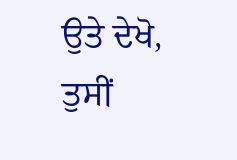ਉਤੇ ਦੇਖੋ, ਤੁਸੀਂ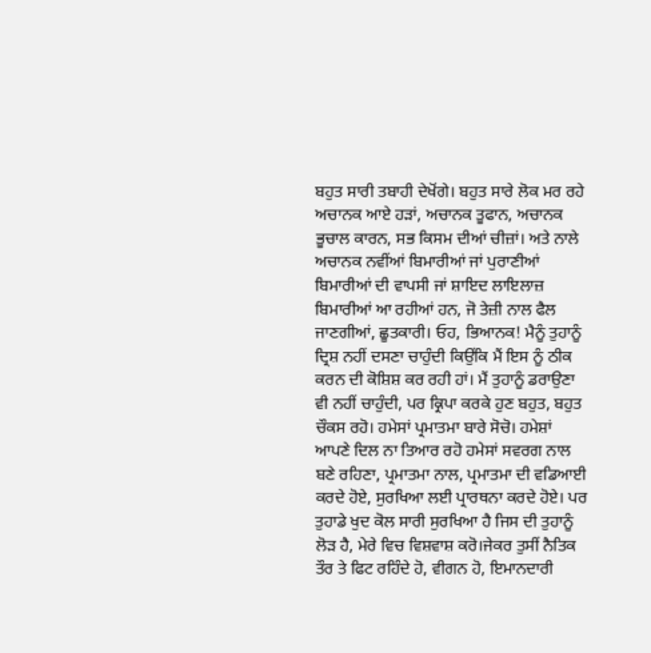ਬਹੁਤ ਸਾਰੀ ਤਬਾਹੀ ਦੇਖੋਂਗੇ। ਬਹੁਤ ਸਾਰੇ ਲੋਕ ਮਰ ਰਹੇ ਅਚਾਨਕ ਆਏ ਹੜਾਂ, ਅਚਾਨਕ ਤੂਫਾਨ, ਅਚਾਨਕ ਭੂਚਾਲ ਕਾਰਨ, ਸਭ ਕਿਸਮ ਦੀਆਂ ਚੀਜ਼ਾਂ। ਅਤੇ ਨਾਲੇ ਅਚਾਨਕ ਨਵੀਂਆਂ ਬਿਮਾਰੀਆਂ ਜਾਂ ਪੁਰਾਣੀਆਂ ਬਿਮਾਰੀਆਂ ਦੀ ਵਾਪਸੀ ਜਾਂ ਸ਼ਾਇਦ ਲਾਇਲਾਜ਼ ਬਿਮਾਰੀਆਂ ਆ ਰਹੀਆਂ ਹਨ, ਜੋ ਤੇਜ਼ੀ ਨਾਲ ਫੈਲ ਜਾਣਗੀਆਂ, ਛੂਤਕਾਰੀ। ਓਹ, ਭਿਆਨਕ! ਮੈਨੂੰ ਤੁਹਾਨੂੰ ਦ੍ਰਿਸ਼ ਨਹੀਂ ਦਸਣਾ ਚਾਹੁੰਦੀ ਕਿਉਂਕਿ ਮੈਂ ਇਸ ਨੂੰ ਠੀਕ ਕਰਨ ਦੀ ਕੋਸ਼ਿਸ਼ ਕਰ ਰਹੀ ਹਾਂ। ਮੈਂ ਤੁਹਾਨੂੰ ਡਰਾਉਣਾ ਵੀ ਨਹੀਂ ਚਾਹੁੰਦੀ, ਪਰ ਕ੍ਰਿਪਾ ਕਰਕੇ ਹੁਣ ਬਹੁਤ, ਬਹੁਤ ਚੌਕਸ ਰਹੋ। ਹਮੇਸਾਂ ਪ੍ਰਮਾਤਮਾ ਬਾਰੇ ਸੋਚੋ। ਹਮੇਸ਼ਾਂ ਆਪਣੇ ਦਿਲ ਨਾ ਤਿਆਰ ਰਹੋ ਹਮੇਸਾਂ ਸਵਰਗ ਨਾਲ ਬਣੇ ਰਹਿਣਾ, ਪ੍ਰਮਾਤਮਾ ਨਾਲ, ਪ੍ਰਮਾਤਮਾ ਦੀ ਵਡਿਆਈ ਕਰਦੇ ਹੋਏ, ਸੁਰਖਿਆ ਲਈ ਪ੍ਰਾਰਥਨਾ ਕਰਦੇ ਹੋਏ। ਪਰ ਤੁਹਾਡੇ ਖੁਦ ਕੋਲ ਸਾਰੀ ਸੁਰਖਿਆ ਹੈ ਜਿਸ ਦੀ ਤੁਹਾਨੂੰ ਲੋੜ ਹੈ, ਮੇਰੇ ਵਿਚ ਵਿਸ਼ਵਾਸ਼ ਕਰੋ।ਜੇਕਰ ਤੁਸੀਂ ਨੈਤਿਕ ਤੌਰ ਤੇ ਫਿਟ ਰਹਿੰਦੇ ਹੋ, ਵੀਗਨ ਹੋ, ਇਮਾਨਦਾਰੀ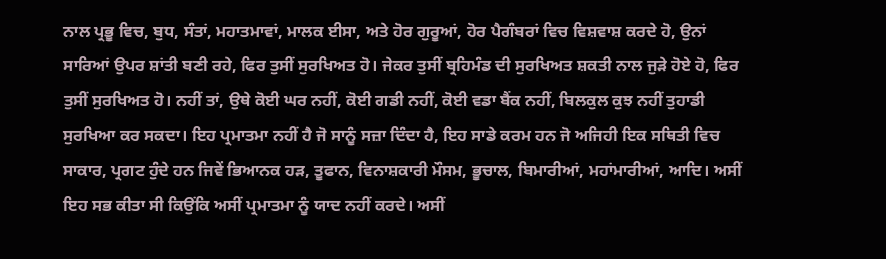ਨਾਲ ਪ੍ਰਭੂ ਵਿਚ, ਬੁਧ, ਸੰਤਾਂ, ਮਹਾਤਮਾਵਾਂ, ਮਾਲਕ ਈਸਾ, ਅਤੇ ਹੋਰ ਗੁਰੂਆਂ, ਹੋਰ ਪੈਗੰਬਰਾਂ ਵਿਚ ਵਿਸ਼ਵਾਸ਼ ਕਰਦੇ ਹੋ, ਉਨਾਂ ਸਾਰਿਆਂ ਉਪਰ ਸ਼ਾਂਤੀ ਬਣੀ ਰਹੇ, ਫਿਰ ਤੁਸੀਂ ਸੁਰਖਿਅਤ ਹੋ। ਜੇਕਰ ਤੁਸੀਂ ਬ੍ਰਹਿਮੰਡ ਦੀ ਸੁਰਖਿਅਤ ਸ਼ਕਤੀ ਨਾਲ ਜੁੜੇ ਹੋਏ ਹੋ, ਫਿਰ ਤੁਸੀਂ ਸੁਰਖਿਅਤ ਹੋ। ਨਹੀਂ ਤਾਂ, ਉਥੇ ਕੋਈ ਘਰ ਨਹੀਂ, ਕੋਈ ਗਡੀ ਨਹੀਂ, ਕੋਈ ਵਡਾ ਬੈਂਕ ਨਹੀਂ, ਬਿਲਕੁਲ ਕੁਝ ਨਹੀਂ ਤੁਹਾਡੀ ਸੁਰਖਿਆ ਕਰ ਸਕਦਾ। ਇਹ ਪ੍ਰਮਾਤਮਾ ਨਹੀਂ ਹੈ ਜੋ ਸਾਨੂੰ ਸਜ਼ਾ ਦਿੰਦਾ ਹੈ, ਇਹ ਸਾਡੇ ਕਰਮ ਹਨ ਜੋ ਅਜਿਹੀ ਇਕ ਸਥਿਤੀ ਵਿਚ ਸਾਕਾਰ, ਪ੍ਰਗਟ ਹੁੰਦੇ ਹਨ ਜਿਵੇਂ ਭਿਆਨਕ ਹੜ, ਤੂਫਾਨ, ਵਿਨਾਸ਼ਕਾਰੀ ਮੌਸਮ, ਭੂਚਾਲ, ਬਿਮਾਰੀਆਂ, ਮਹਾਂਮਾਰੀਆਂ, ਆਦਿ। ਅਸੀਂ ਇਹ ਸਭ ਕੀਤਾ ਸੀ ਕਿਉਂਕਿ ਅਸੀਂ ਪ੍ਰਮਾਤਮਾ ਨੂੰ ਯਾਦ ਨਹੀਂ ਕਰਦੇ। ਅਸੀਂ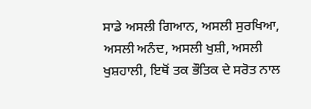ਸਾਡੇ ਅਸਲੀ ਗਿਆਨ, ਅਸਲੀ ਸੁਰਖਿਆ, ਅਸਲੀ ਅਨੰਦ, ਅਸਲੀ ਖੁਸ਼ੀ, ਅਸਲੀ ਖੁਸ਼ਹਾਲੀ, ਇਥੋਂ ਤਕ ਭੌਤਿਕ ਦੇ ਸਰੋਤ ਨਾਲ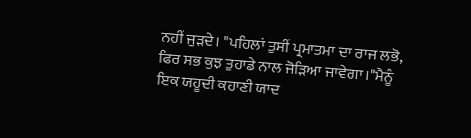ਨਹੀਂ ਜੁੜਦੇ। "ਪਹਿਲਾਂ ਤੁਸੀਂ ਪ੍ਰਮਾਤਮਾ ਦਾ ਰਾਜ ਲਭੋ, ਫਿਰ ਸਭ ਕੁਝ ਤੁਹਾਡੇ ਨਾਲ ਜੋੜਿਆ ਜਾਵੇਗਾ।"ਮੈਨੂੰ ਇਕ ਯਹੂਦੀ ਕਹਾਣੀ ਯਾਦ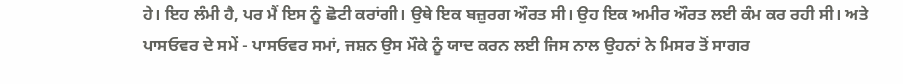ਹੇ। ਇਹ ਲੰਮੀ ਹੈ, ਪਰ ਮੈਂ ਇਸ ਨੂੰ ਛੋਟੀ ਕਰਾਂਗੀ। ਉਥੇ ਇਕ ਬਜ਼ੁਰਗ ਔਰਤ ਸੀ। ਉਹ ਇਕ ਅਮੀਰ ਔਰਤ ਲਈ ਕੰਮ ਕਰ ਰਹੀ ਸੀ। ਅਤੇ ਪਾਸਓਵਰ ਦੇ ਸਮੇਂ - ਪਾਸਓਵਰ ਸਮਾਂ, ਜਸ਼ਨ ਉਸ ਮੌਕੇ ਨੂੰ ਯਾਦ ਕਰਨ ਲਈ ਜਿਸ ਨਾਲ ਉਹਨਾਂ ਨੇ ਮਿਸਰ ਤੋਂ ਸਾਗਰ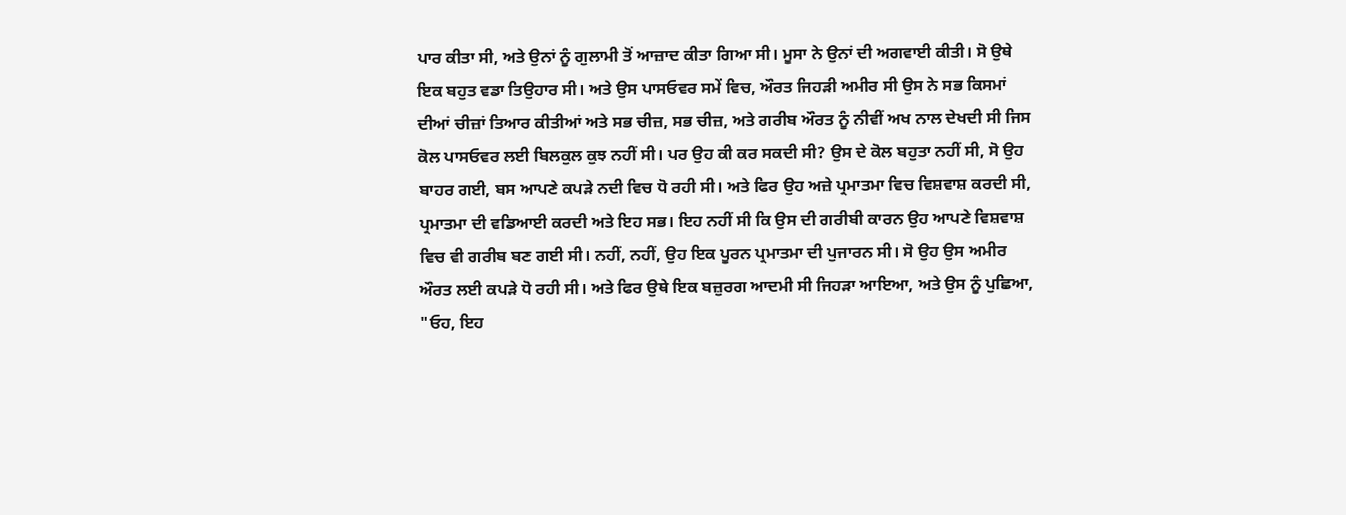ਪਾਰ ਕੀਤਾ ਸੀ, ਅਤੇ ਉਨਾਂ ਨੂੰ ਗੁਲਾਮੀ ਤੋਂ ਆਜ਼ਾਦ ਕੀਤਾ ਗਿਆ ਸੀ। ਮੂਸਾ ਨੇ ਉਨਾਂ ਦੀ ਅਗਵਾਈ ਕੀਤੀ। ਸੋ ਉਥੇ ਇਕ ਬਹੁਤ ਵਡਾ ਤਿਉਹਾਰ ਸੀ। ਅਤੇ ਉਸ ਪਾਸਓਵਰ ਸਮੇਂ ਵਿਚ, ਔਰਤ ਜਿਹੜੀ ਅਮੀਰ ਸੀ ਉਸ ਨੇ ਸਭ ਕਿਸਮਾਂ ਦੀਆਂ ਚੀਜ਼ਾਂ ਤਿਆਰ ਕੀਤੀਆਂ ਅਤੇ ਸਭ ਚੀਜ਼, ਸਭ ਚੀਜ਼, ਅਤੇ ਗਰੀਬ ਔਰਤ ਨੂੰ ਨੀਵੀਂ ਅਖ ਨਾਲ ਦੇਖਦੀ ਸੀ ਜਿਸ ਕੋਲ ਪਾਸਓਵਰ ਲਈ ਬਿਲਕੁਲ ਕੁਝ ਨਹੀਂ ਸੀ। ਪਰ ਉਹ ਕੀ ਕਰ ਸਕਦੀ ਸੀ? ਉਸ ਦੇ ਕੋਲ ਬਹੁਤਾ ਨਹੀਂ ਸੀ, ਸੋ ਉਹ ਬਾਹਰ ਗਈ, ਬਸ ਆਪਣੇ ਕਪੜੇ ਨਦੀ ਵਿਚ ਧੋ ਰਹੀ ਸੀ। ਅਤੇ ਫਿਰ ਉਹ ਅਜ਼ੇ ਪ੍ਰਮਾਤਮਾ ਵਿਚ ਵਿਸ਼ਵਾਸ਼ ਕਰਦੀ ਸੀ, ਪ੍ਰਮਾਤਮਾ ਦੀ ਵਡਿਆਈ ਕਰਦੀ ਅਤੇ ਇਹ ਸਭ। ਇਹ ਨਹੀਂ ਸੀ ਕਿ ਉਸ ਦੀ ਗਰੀਬੀ ਕਾਰਨ ਉਹ ਆਪਣੇ ਵਿਸ਼ਵਾਸ਼ ਵਿਚ ਵੀ ਗਰੀਬ ਬਣ ਗਈ ਸੀ। ਨਹੀਂ, ਨਹੀਂ, ਉਹ ਇਕ ਪੂਰਨ ਪ੍ਰਮਾਤਮਾ ਦੀ ਪੁਜਾਰਨ ਸੀ। ਸੋ ਉਹ ਉਸ ਅਮੀਰ ਔਰਤ ਲਈ ਕਪੜੇ ਧੋ ਰਹੀ ਸੀ। ਅਤੇ ਫਿਰ ਉਥੇ ਇਕ ਬਜ਼ੁਰਗ ਆਦਮੀ ਸੀ ਜਿਹੜਾ ਆਇਆ, ਅਤੇ ਉਸ ਨੂੰ ਪੁਛਿਆ, "ਓਹ, ਇਹ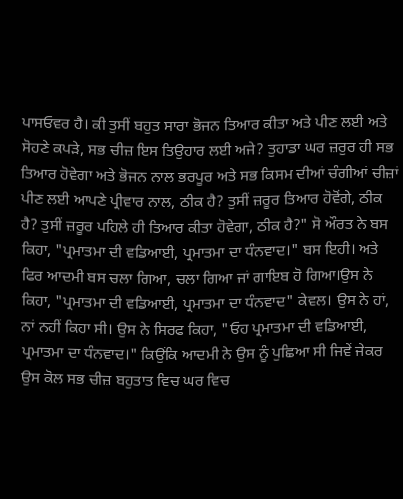ਪਾਸਓਵਰ ਹੈ। ਕੀ ਤੁਸੀਂ ਬਹੁਤ ਸਾਰਾ ਭੋਜਨ ਤਿਆਰ ਕੀਤਾ ਅਤੇ ਪੀਣ ਲਈ ਅਤੇ ਸੋਹਣੇ ਕਪੜੇ, ਸਭ ਚੀਜ਼ ਇਸ ਤਿਉਹਾਰ ਲਈ ਅਜੇ? ਤੁਹਾਡਾ ਘਰ ਜ਼ਰੁਰ ਹੀ ਸਭ ਤਿਆਰ ਹੋਵੇਗਾ ਅਤੇ ਭੋਜਨ ਨਾਲ ਭਰਪੂਰ ਅਤੇ ਸਭ ਕਿਸਮ ਦੀਆਂ ਚੰਗੀਆਂ ਚੀਜ਼ਾਂ ਪੀਣ ਲਈ ਆਪਣੇ ਪ੍ਰੀਵਾਰ ਨਾਲ, ਠੀਕ ਹੈ? ਤੁਸੀਂ ਜ਼ਰੂਰ ਤਿਆਰ ਹੋਵੋਂਗੇ, ਠੀਕ ਹੈ? ਤੁਸੀਂ ਜ਼ਰੂਰ ਪਹਿਲੇ ਹੀ ਤਿਆਰ ਕੀਤਾ ਹੋਵੇਗਾ, ਠੀਕ ਹੈ?" ਸੋ ਔਰਤ ਨੇ ਬਸ ਕਿਹਾ, "ਪ੍ਰਮਾਤਮਾ ਦੀ ਵਡਿਆਈ, ਪ੍ਰਮਾਤਮਾ ਦਾ ਧੰਨਵਾਦ।" ਬਸ ਇਹੀ। ਅਤੇ ਫਿਰ ਆਦਮੀ ਬਸ ਚਲਾ ਗਿਆ, ਚਲਾ ਗਿਆ ਜਾਂ ਗਾਇਬ ਹੋ ਗਿਆ।ਉਸ ਨੇ ਕਿਹਾ, "ਪ੍ਰਮਾਤਮਾ ਦੀ ਵਡਿਆਈ, ਪ੍ਰਮਾਤਮਾ ਦਾ ਧੰਨਵਾਦ" ਕੇਵਲ। ਉਸ ਨੇ ਹਾਂ, ਨਾਂ ਨਹੀਂ ਕਿਹਾ ਸੀ। ਉਸ ਨੇ ਸਿਰਫ ਕਿਹਾ, "ਓਹ ਪ੍ਰਮਾਤਮਾ ਦੀ ਵਡਿਆਈ, ਪ੍ਰਮਾਤਮਾ ਦਾ ਧੰਨਵਾਦ।" ਕਿਉਂਕਿ ਆਦਮੀ ਨੇ ਉਸ ਨੂੰ ਪੁਛਿਆ ਸੀ ਜਿਵੇਂ ਜੇਕਰ ਉਸ ਕੋਲ ਸਭ ਚੀਜ਼ ਬਹੁਤਾਤ ਵਿਚ ਘਰ ਵਿਚ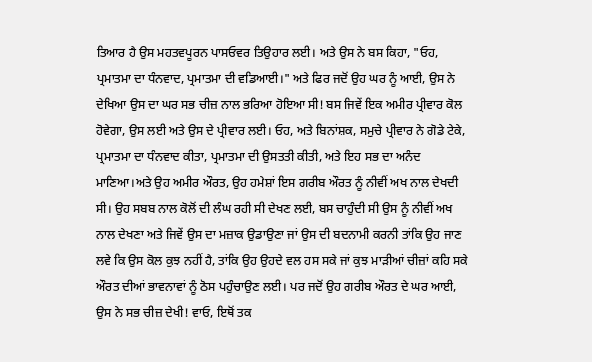ਤਿਆਰ ਹੈ ਉਸ ਮਹਤਵਪੂਰਨ ਪਾਸਓਵਰ ਤਿਉਹਾਰ ਲਈ। ਅਤੇ ਉਸ ਨੇ ਬਸ ਕਿਹਾ, "ਓਹ, ਪ੍ਰਮਾਤਮਾ ਦਾ ਧੰਨਵਾਦ, ਪ੍ਰਮਾਤਮਾ ਦੀ ਵਡਿਆਈ।" ਅਤੇ ਫਿਰ ਜਦੋਂ ਉਹ ਘਰ ਨੂੰ ਆਈ, ਉਸ ਨੇ ਦੇਖਿਆ ਉਸ ਦਾ ਘਰ ਸਭ ਚੀਜ਼ ਨਾਲ ਭਰਿਆ ਹੋਇਆ ਸੀ! ਬਸ ਜਿਵੇਂ ਇਕ ਅਮੀਰ ਪ੍ਰੀਵਾਰ ਕੋਲ ਹੋਵੇਗਾ, ਉਸ ਲਈ ਅਤੇ ਉਸ ਦੇ ਪ੍ਰੀਵਾਰ ਲਈ। ਓਹ, ਅਤੇ ਬਿਨਾਂਸ਼ਕ, ਸਮੁਚੇ ਪ੍ਰੀਵਾਰ ਨੇ ਗੋਡੇ ਟੇਕੇ, ਪ੍ਰਮਾਤਮਾ ਦਾ ਧੰਨਵਾਦ ਕੀਤਾ, ਪ੍ਰਮਾਤਮਾ ਦੀ ਉਸਤਤੀ ਕੀਤੀ, ਅਤੇ ਇਹ ਸਭ ਦਾ ਅਨੰਦ ਮਾਣਿਆ।ਅਤੇ ਉਹ ਅਮੀਰ ਔਰਤ, ਉਹ ਹਮੇਸ਼ਾਂ ਇਸ ਗਰੀਬ ਔਰਤ ਨੂੰ ਨੀਵੀਂ ਅਖ ਨਾਲ ਦੇਖਦੀ ਸੀ। ਉਹ ਸਬਬ ਨਾਲ ਕੋਲੋਂ ਦੀ ਲੰਘ ਰਹੀ ਸੀ ਦੇਖਣ ਲਈ, ਬਸ ਚਾਹੁੰਦੀ ਸੀ ਉਸ ਨੂੰ ਨੀਵੀਂ ਅਖ ਨਾਲ ਦੇਖਣਾ ਅਤੇ ਜਿਵੇਂ ਉਸ ਦਾ ਮਜ਼ਾਕ ਉਡਾਉਣਾ ਜਾਂ ਉਸ ਦੀ ਬਦਨਾਮੀ ਕਰਨੀ ਤਾਂਕਿ ਉਹ ਜਾਣ ਲਵੇ ਕਿ ਉਸ ਕੋਲ ਕੁਝ ਨਹੀਂ ਹੈ, ਤਾਂਕਿ ਉਹ ਉਹਦੇ ਵਲ ਹਸ ਸਕੇ ਜਾਂ ਕੁਝ ਮਾੜੀਆਂ ਚੀਜ਼ਾਂ ਕਹਿ ਸਕੇ ਔਰਤ ਦੀਆਂ ਭਾਵਨਾਵਾਂ ਨੂੰ ਠੋਸ ਪਹੁੰਚਾਉਣ ਲਈ। ਪਰ ਜਦੋਂ ਉਹ ਗਰੀਬ ਔਰਤ ਦੇ ਘਰ ਆਈ, ਉਸ ਨੇ ਸਭ ਚੀਜ਼ ਦੇਖੀ! ਵਾਓ, ਇਥੋਂ ਤਕ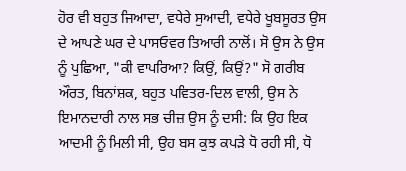ਹੋਰ ਵੀ ਬਹੁਤ ਜਿਆਦਾ, ਵਧੇਰੇ ਸੁਆਦੀ, ਵਧੇਰੇ ਖੂਬਸੂਰਤ ਉਸ ਦੇ ਆਪਣੇ ਘਰ ਦੇ ਪਾਸਓਵਰ ਤਿਆਰੀ ਨਾਲੋਂ। ਸੋ ਉਸ ਨੇ ਉਸ ਨੂੰ ਪੁਛਿਆ, "ਕੀ ਵਾਪਰਿਆ? ਕਿਉਂ, ਕਿਉਂ?" ਸੋ ਗਰੀਬ ਔਰਤ, ਬਿਨਾਂਸ਼ਕ, ਬਹੁਤ ਪਵਿਤਰ-ਦਿਲ ਵਾਲੀ, ਉਸ ਨੇ ਇਮਾਨਦਾਰੀ ਨਾਲ ਸਭ ਚੀਜ਼ ਉਸ ਨੂੰ ਦਸੀ: ਕਿ ਉਹ ਇਕ ਆਦਮੀ ਨੂੰ ਮਿਲੀ ਸੀ, ਉਹ ਬਸ ਕੁਝ ਕਪੜੇ ਧੋ ਰਹੀ ਸੀ, ਧੋ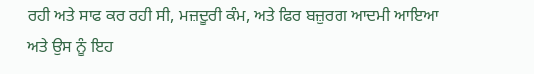ਰਹੀ ਅਤੇ ਸਾਫ ਕਰ ਰਹੀ ਸੀ, ਮਜ਼ਦੂਰੀ ਕੰਮ, ਅਤੇ ਫਿਰ ਬਜ਼ੁਰਗ ਆਦਮੀ ਆਇਆ ਅਤੇ ਉਸ ਨੂੰ ਇਹ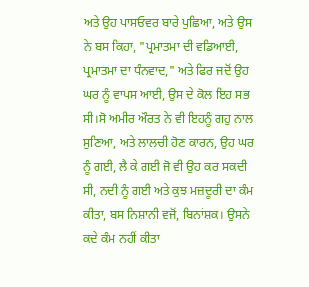ਅਤੇ ਉਹ ਪਾਸਓਵਰ ਬਾਰੇ ਪੁਛਿਆ, ਅਤੇ ਉਸ ਨੇ ਬਸ ਕਿਹਾ, "ਪ੍ਰਮਾਤਮਾ ਦੀ ਵਡਿਆਈ, ਪ੍ਰਮਾਤਮਾ ਦਾ ਧੰਨਵਾਦ," ਅਤੇ ਫਿਰ ਜਦੋਂ ਉਹ ਘਰ ਨੂੰ ਵਾਪਸ ਆਈ, ਉਸ ਦੇ ਕੋਲ ਇਹ ਸਭ ਸੀ।ਸੋ ਅਮੀਰ ਔਰਤ ਨੇ ਵੀ ਇਹਨੂੰ ਗਹੁ ਨਾਲ ਸੁਣਿਆ, ਅਤੇ ਲਾਲਚੀ ਹੋਣ ਕਾਰਨ, ਉਹ ਘਰ ਨੂੰ ਗਈ, ਲੈ ਕੇ ਗਈ ਜੋ ਵੀ ਉਹ ਕਰ ਸਕਦੀ ਸੀ, ਨਦੀ ਨੂੰ ਗਈ ਅਤੇ ਕੁਝ ਮਜ਼ਦੂਰੀ ਦਾ ਕੰਮ ਕੀਤਾ, ਬਸ ਨਿਸ਼ਾਨੀ ਵਜੋਂ, ਬਿਨਾਂਸ਼ਕ। ਉਸਨੇ ਕਦੇ ਕੰਮ ਨਹੀਂ ਕੀਤਾ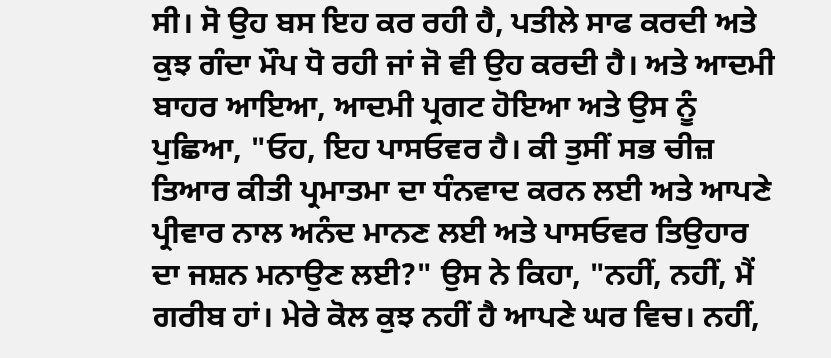ਸੀ। ਸੋ ਉਹ ਬਸ ਇਹ ਕਰ ਰਹੀ ਹੈ, ਪਤੀਲੇ ਸਾਫ ਕਰਦੀ ਅਤੇ ਕੁਝ ਗੰਦਾ ਮੌਪ ਧੋ ਰਹੀ ਜਾਂ ਜੋ ਵੀ ਉਹ ਕਰਦੀ ਹੈ। ਅਤੇ ਆਦਮੀ ਬਾਹਰ ਆਇਆ, ਆਦਮੀ ਪ੍ਰਗਟ ਹੋਇਆ ਅਤੇ ਉਸ ਨੂੰ ਪੁਛਿਆ, "ਓਹ, ਇਹ ਪਾਸਓਵਰ ਹੈ। ਕੀ ਤੁਸੀਂ ਸਭ ਚੀਜ਼ ਤਿਆਰ ਕੀਤੀ ਪ੍ਰਮਾਤਮਾ ਦਾ ਧੰਨਵਾਦ ਕਰਨ ਲਈ ਅਤੇ ਆਪਣੇ ਪ੍ਰੀਵਾਰ ਨਾਲ ਅਨੰਦ ਮਾਨਣ ਲਈ ਅਤੇ ਪਾਸਓਵਰ ਤਿਉਹਾਰ ਦਾ ਜਸ਼ਨ ਮਨਾਉਣ ਲਈ?" ਉਸ ਨੇ ਕਿਹਾ, "ਨਹੀਂ, ਨਹੀਂ, ਮੈਂ ਗਰੀਬ ਹਾਂ। ਮੇਰੇ ਕੋਲ ਕੁਝ ਨਹੀਂ ਹੈ ਆਪਣੇ ਘਰ ਵਿਚ। ਨਹੀਂ,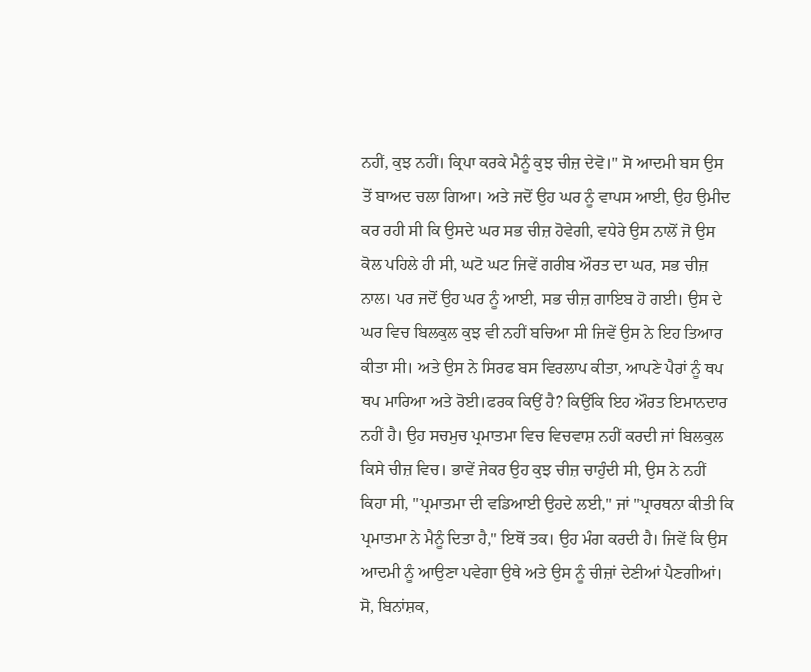ਨਹੀਂ, ਕੁਝ ਨਹੀਂ। ਕ੍ਰਿਪਾ ਕਰਕੇ ਮੈਨੂੰ ਕੁਝ ਚੀਜ਼ ਦੇਵੋ।" ਸੋ ਆਦਮੀ ਬਸ ਉਸ ਤੋਂ ਬਾਅਦ ਚਲਾ ਗਿਆ। ਅਤੇ ਜਦੋਂ ਉਹ ਘਰ ਨੂੰ ਵਾਪਸ ਆਈ, ਉਹ ਉਮੀਦ ਕਰ ਰਹੀ ਸੀ ਕਿ ਉਸਦੇ ਘਰ ਸਭ ਚੀਜ਼ ਹੋਵੇਗੀ, ਵਧੇਰੇ ਉਸ ਨਾਲੋਂ ਜੋ ਉਸ ਕੋਲ ਪਹਿਲੇ ਹੀ ਸੀ, ਘਟੋ ਘਟ ਜਿਵੇਂ ਗਰੀਬ ਔਰਤ ਦਾ ਘਰ, ਸਭ ਚੀਜ਼ ਨਾਲ। ਪਰ ਜਦੋਂ ਉਹ ਘਰ ਨੂੰ ਆਈ, ਸਭ ਚੀਜ਼ ਗਾਇਬ ਹੋ ਗਈ। ਉਸ ਦੇ ਘਰ ਵਿਚ ਬਿਲਕੁਲ ਕੁਝ ਵੀ ਨਹੀਂ ਬਚਿਆ ਸੀ ਜਿਵੇਂ ਉਸ ਨੇ ਇਹ ਤਿਆਰ ਕੀਤਾ ਸੀ। ਅਤੇ ਉਸ ਨੇ ਸਿਰਫ ਬਸ ਵਿਰਲਾਪ ਕੀਤਾ, ਆਪਣੇ ਪੈਰਾਂ ਨੂੰ ਥਪ ਥਪ ਮਾਰਿਆ ਅਤੇ ਰੋਈ।ਫਰਕ ਕਿਉਂ ਹੈ? ਕਿਉਂਕਿ ਇਹ ਔਰਤ ਇਮਾਨਦਾਰ ਨਹੀਂ ਹੈ। ਉਹ ਸਚਮੁਚ ਪ੍ਰਮਾਤਮਾ ਵਿਚ ਵਿਚਵਾਸ਼ ਨਹੀਂ ਕਰਦੀ ਜਾਂ ਬਿਲਕੁਲ ਕਿਸੇ ਚੀਜ਼ ਵਿਚ। ਭਾਵੇਂ ਜੇਕਰ ਉਹ ਕੁਝ ਚੀਜ਼ ਚਾਹੁੰਦੀ ਸੀ, ਉਸ ਨੇ ਨਹੀਂ ਕਿਹਾ ਸੀ, "ਪ੍ਰਮਾਤਮਾ ਦੀ ਵਡਿਆਈ ਉਹਦੇ ਲਈ," ਜਾਂ "ਪ੍ਰਾਰਥਨਾ ਕੀਤੀ ਕਿ ਪ੍ਰਮਾਤਮਾ ਨੇ ਮੈਨੂੰ ਦਿਤਾ ਹੈ," ਇਥੋਂ ਤਕ। ਉਹ ਮੰਗ ਕਰਦੀ ਹੈ। ਜਿਵੇਂ ਕਿ ਉਸ ਆਦਮੀ ਨੂੰ ਆਉਣਾ ਪਵੇਗਾ ਉਥੇ ਅਤੇ ਉਸ ਨੂੰ ਚੀਜ਼ਾਂ ਦੇਣੀਆਂ ਪੈਣਗੀਆਂ। ਸੋ, ਬਿਨਾਂਸ਼ਕ,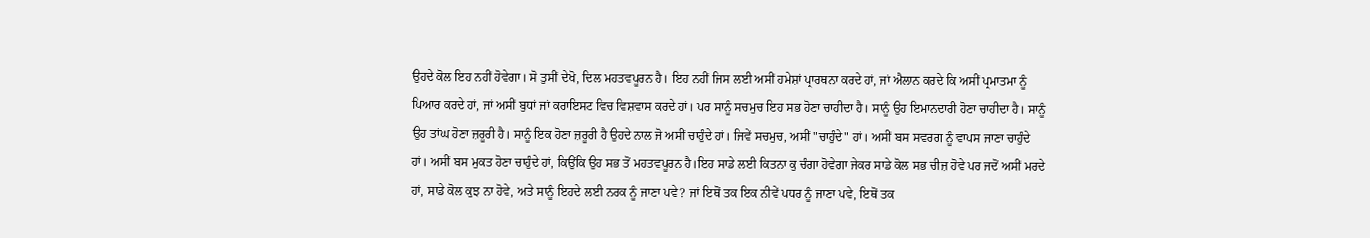ਉਹਦੇ ਕੋਲ ਇਹ ਨਹੀਂ ਹੋਵੇਗਾ। ਸੋ ਤੁਸੀਂ ਦੇਖੋ, ਦਿਲ ਮਹਤਵਪੂਰਨ ਹੈ। ਇਹ ਨਹੀਂ ਜਿਸ ਲਈ ਅਸੀਂ ਹਮੇਸ਼ਾਂ ਪ੍ਰਾਰਥਨਾ ਕਰਦੇ ਹਾਂ, ਜਾਂ ਐਲਾਨ ਕਰਦੇ ਕਿ ਅਸੀਂ ਪ੍ਰਮਾਤਮਾ ਨੂੰ ਪਿਆਰ ਕਰਦੇ ਹਾਂ, ਜਾਂ ਅਸੀਂ ਬੁਧਾਂ ਜਾਂ ਕਰਾਇਸਟ ਵਿਚ ਵਿਸ਼ਵਾਸ ਕਰਦੇ ਹਾਂ। ਪਰ ਸਾਨੂੰ ਸਚਮੁਚ ਇਹ ਸਭ ਹੋਣਾ ਚਾਹੀਦਾ ਹੈ। ਸਾਨੂੰ ਉਹ ਇਮਾਨਦਾਰੀ ਹੋਣਾ ਚਾਹੀਦਾ ਹੈ। ਸਾਨੂੰ ਉਹ ਤਾਂਘ ਹੋਣਾ ਜ਼ਰੂਰੀ ਹੈ। ਸਾਨੂੰ ਇਕ ਹੋਣਾ ਜ਼ਰੂਰੀ ਹੈ ਉਹਦੇ ਨਾਲ ਜੋ ਅਸੀਂ ਚਾਹੁੰਦੇ ਹਾਂ। ਜਿਵੇਂ ਸਚਮੁਚ, ਅਸੀਂ "ਚਾਹੁੰਦੇ" ਹਾਂ। ਅਸੀਂ ਬਸ ਸਵਰਗ ਨੂੰ ਵਾਪਸ ਜਾਣਾ ਚਾਹੁੰਦੇ ਹਾਂ। ਅਸੀਂ ਬਸ ਮੁਕਤ ਹੋਣਾ ਚਾਹੁੰਦੇ ਹਾਂ, ਕਿਉਂਕਿ ਉਹ ਸਭ ਤੋਂ ਮਹਤਵਪੂਰਨ ਹੈ।ਇਹ ਸਾਡੇ ਲਈ ਕਿਤਨਾ ਕੁ ਚੰਗਾ ਹੋਵੇਗਾ ਜੇਕਰ ਸਾਡੇ ਕੋਲ ਸਭ ਚੀਜ਼ ਹੋਵੇ ਪਰ ਜਦੋਂ ਅਸੀਂ ਮਰਦੇ ਹਾਂ, ਸਾਡੇ ਕੋਲ ਕੁਝ ਨਾ ਹੋਵੇ, ਅਤੇ ਸਾਨੂੰ ਇਹਦੇ ਲਈ ਨਰਕ ਨੂੰ ਜਾਣਾ ਪਵੇ? ਜਾਂ ਇਥੋਂ ਤਕ ਇਕ ਨੀਵੇਂ ਪਧਰ ਨੂੰ ਜਾਣਾ ਪਵੇ, ਇਥੋਂ ਤਕ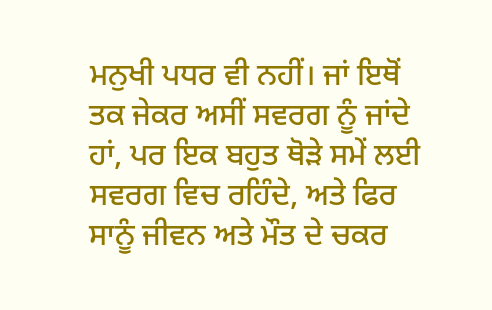ਮਨੁਖੀ ਪਧਰ ਵੀ ਨਹੀਂ। ਜਾਂ ਇਥੋਂ ਤਕ ਜੇਕਰ ਅਸੀਂ ਸਵਰਗ ਨੂੰ ਜਾਂਦੇ ਹਾਂ, ਪਰ ਇਕ ਬਹੁਤ ਥੋੜੇ ਸਮੇਂ ਲਈ ਸਵਰਗ ਵਿਚ ਰਹਿੰਦੇ, ਅਤੇ ਫਿਰ ਸਾਨੂੰ ਜੀਵਨ ਅਤੇ ਮੌਤ ਦੇ ਚਕਰ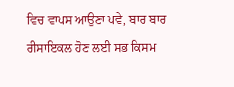ਵਿਚ ਵਾਪਸ ਆਉਣਾ ਪਵੇ, ਬਾਰ ਬਾਰ ਰੀਸਾਇਕਲ ਹੋਣ ਲਈ ਸਭ ਕਿਸਮ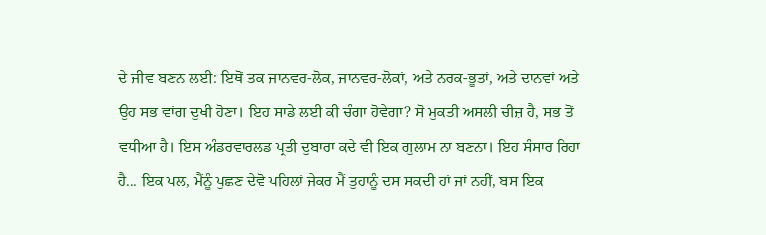ਦੇ ਜੀਵ ਬਣਨ ਲਈ: ਇਥੋਂ ਤਕ ਜਾਨਵਰ-ਲੋਕ, ਜਾਨਵਰ-ਲੋਕਾਂ, ਅਤੇ ਨਰਕ-ਭੂਤਾਂ, ਅਤੇ ਦਾਨਵਾਂ ਅਤੇ ਉਹ ਸਭ ਵਾਂਗ ਦੁਖੀ ਹੋਣਾ। ਇਹ ਸਾਡੇ ਲਈ ਕੀ ਚੰਗਾ ਹੋਵੇਗਾ? ਸੋ ਮੁਕਤੀ ਅਸਲੀ ਚੀਜ਼ ਹੈ, ਸਭ ਤੋਂ ਵਧੀਆ ਹੈ। ਇਸ ਅੰਡਰਵਾਰਲਡ ਪ੍ਰਤੀ ਦੁਬਾਰਾ ਕਦੇ ਵੀ ਇਕ ਗੁਲਾਮ ਨਾ ਬਣਨਾ। ਇਹ ਸੰਸਾਰ ਰਿਹਾ ਹੈ... ਇਕ ਪਲ, ਮੈਂਨੂੰ ਪੁਛਣ ਦੇਵੋ ਪਹਿਲਾਂ ਜੇਕਰ ਮੈਂ ਤੁਹਾਨੂੰ ਦਸ ਸਕਦੀ ਹਾਂ ਜਾਂ ਨਹੀਂ, ਬਸ ਇਕ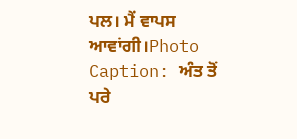ਪਲ। ਮੈਂ ਵਾਪਸ ਆਵਾਂਗੀ।Photo Caption: ਅੰਤ ਤੋਂ ਪਰੇ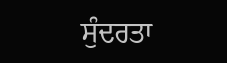ਸੁੰਦਰਤਾ